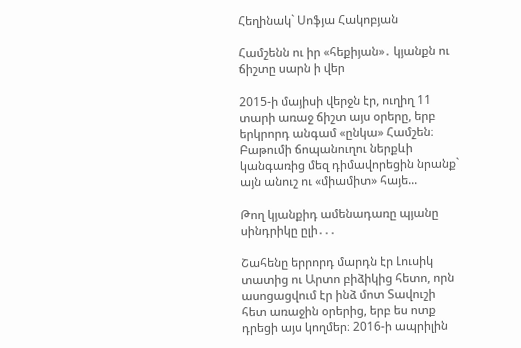Հեղինակ` Սոֆյա Հակոբյան

Համշենն ու իր «հեքիյան»․ կյանքն ու ճիշտը սարն ի վեր

2015-ի մայիսի վերջն էր, ուղիղ 11 տարի առաջ ճիշտ այս օրերը, երբ երկրորդ անգամ «ընկա» Համշեն։ Բաթումի ճոպանուղու ներքևի կանգառից մեզ դիմավորեցին նրանք` այն անուշ ու «միամիտ» հայե...

Թող կյանքիդ ամենադառը պյանը սինդրիկը ըլի․․․

Շահենը երրորդ մարդն էր Լուսիկ տատից ու Արտո բիձիկից հետո, որն ասոցացվում էր ինձ մոտ Տավուշի հետ առաջին օրերից, երբ ես ոտք դրեցի այս կողմեր։ 2016-ի ապրիլին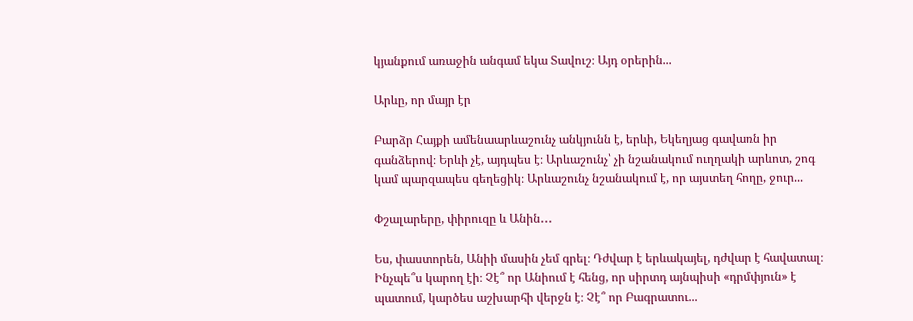կյանքում առաջին անգամ եկա Տավուշ։ Այդ օրերին...

Արևը, որ մայր էր

Բարձր Հայքի ամենաարևաշունչ անկյունն է, երևի, Եկեղյաց գավառն իր գանձերով։ Երևի չէ, այդպես է։ Արևաշունչ՝ չի նշանակում ուղղակի արևոտ, շոգ կամ պարզապես գեղեցիկ։ Արևաշունչ նշանակում է, որ այստեղ հողը, ջուր...

Փշալարերը, փիրուզը և Անին․․․

Ես, փաստորեն, Անիի մասին չեմ գրել։ Դժվար է երևակայել, դժվար է հավատալ։ Ինչպե՞ս կարող էի։ Չէ՞ որ Անիում է հենց, որ սիրտդ այնպիսի «դրմփյուն» է պատում, կարծես աշխարհի վերջն է։ Չէ՞ որ Բագրատու...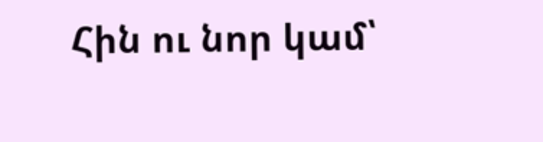Հին ու նոր կամ՝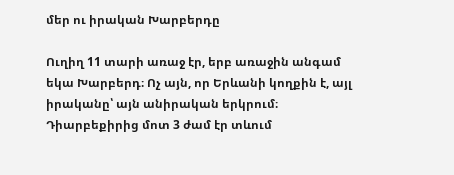մեր ու իրական Խարբերդը

Ուղիղ 11 տարի առաջ էր, երբ առաջին անգամ եկա Խարբերդ։ Ոչ այն, որ Երևանի կողքին է, այլ իրականը՝ այն անիրական երկրում։ Դիարբեքիրից մոտ 3 ժամ էր տևում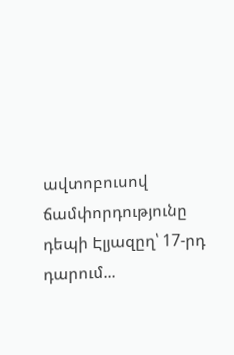ավտոբուսով ճամփորդությունը դեպի Էլյազըղ՝ 17-րդ դարում...